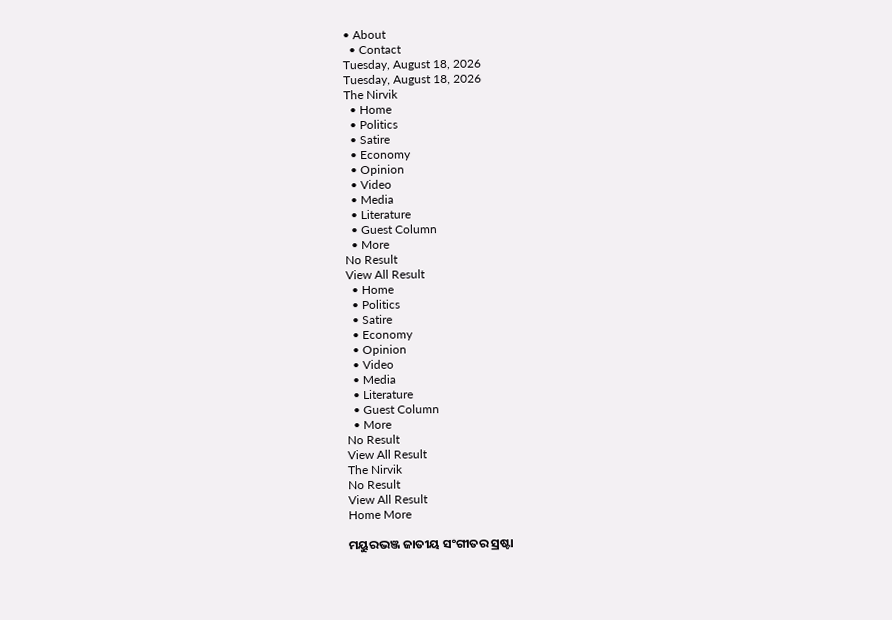• About
  • Contact
Tuesday, August 18, 2026
Tuesday, August 18, 2026
The Nirvik
  • Home
  • Politics
  • Satire
  • Economy
  • Opinion
  • Video
  • Media
  • Literature
  • Guest Column
  • More
No Result
View All Result
  • Home
  • Politics
  • Satire
  • Economy
  • Opinion
  • Video
  • Media
  • Literature
  • Guest Column
  • More
No Result
View All Result
The Nirvik
No Result
View All Result
Home More

ମୟୁରଭଞ୍ଜ ଜାତୀୟ ସଂଗୀତର ସ୍ରଷ୍ଟା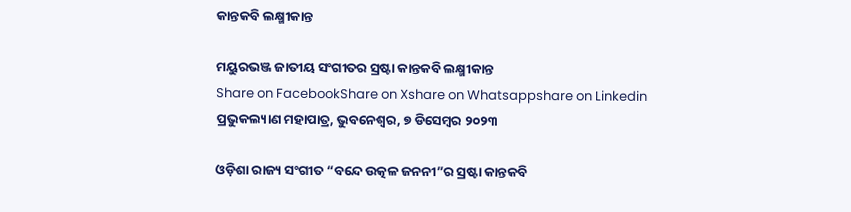କାନ୍ତକବି ଲକ୍ଷ୍ମୀକାନ୍ତ

ମୟୁରଭଞ୍ଜ ଜାତୀୟ ସଂଗୀତର ସ୍ରଷ୍ଟା କାନ୍ତକବି ଲକ୍ଷ୍ମୀକାନ୍ତ
Share on FacebookShare on Xshare on Whatsappshare on Linkedin
ପ୍ରଭୁକଲ୍ୟାଣ ମହାପାତ୍ର, ଭୁବନେଶ୍ୱର, ୭ ଡିସେମ୍ବର ୨୦୨୩

ଓଡ଼ିଶା ରାଜ୍ୟ ସଂଗୀତ “ବନ୍ଦେ ଉତ୍କଳ ଜନନୀ”ର ସ୍ରଷ୍ଟା କାନ୍ତକବି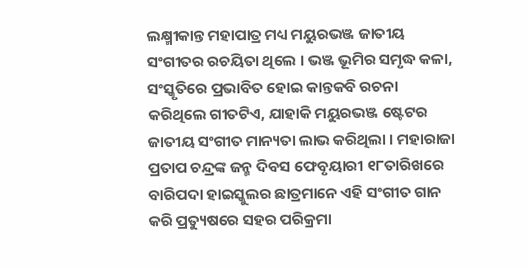ଲକ୍ଷ୍ମୀକାନ୍ତ ମହାପାତ୍ର ମଧ୍ୟ ମୟୁରଭଞ୍ଜ ଜାତୀୟ ସଂଗୀତର ରଚୟିତା ଥିଲେ । ଭଞ୍ଜ ଭୂମିର ସମୃଦ୍ଧ କଳା, ସଂସ୍କୃତିରେ ପ୍ରଭାବିତ ହୋଇ କାନ୍ତକବି ରଚନା କରିଥିଲେ ଗୀତଟିଏ, ଯାହାକି ମୟୁରଭଞ୍ଜ ଷ୍ଟେଟର ଜାତୀୟ ସଂଗୀତ ମାନ୍ୟତା ଲାଭ କରିଥିଲା । ମହାରାଜା ପ୍ରତାପ ଚନ୍ଦ୍ରଙ୍କ ଜନ୍ମ ଦିବସ ଫେବୃୟାରୀ ୧୮ତାରିଖରେ ବାରିପଦା ହାଇସ୍କୁଲର ଛାତ୍ରମାନେ ଏହି ସଂଗୀତ ଗାନ କରି ପ୍ରତ୍ୟୁଷରେ ସହର ପରିକ୍ରମା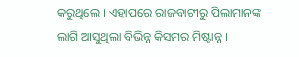କରୁଥିଲେ । ଏହାପରେ ରାଜବାଟୀରୁ ପିଲାମାନଙ୍କ ଲାଗି ଆସୁଥିଲା ବିଭିନ୍ନ କିସମର ମିଷ୍ଟାନ୍ନ ।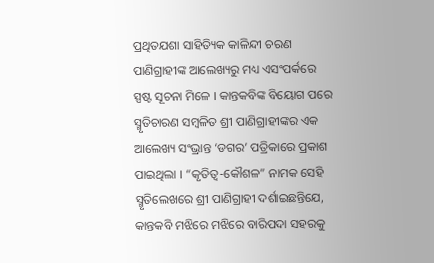ପ୍ରଥିତଯଶା ସାହିତ୍ୟିକ କାଳିନ୍ଦୀ ଚରଣ ପାଣିଗ୍ରାହୀଙ୍କ ଆଲେଖ୍ୟରୁ ମଧ୍ୟ ଏସଂପର୍କରେ ସ୍ପଷ୍ଟ ସୂଚନା ମିଳେ । କାନ୍ତକବିଙ୍କ ବିୟୋଗ ପରେ ସ୍ମୃତିଚାରଣ ସମ୍ବଳିତ ଶ୍ରୀ ପାଣିଗ୍ରାହୀଙ୍କର ଏକ ଆଲେଖ୍ୟ ସଂଭ୍ରାନ୍ତ ‘ଡଗର’ ପତ୍ରିକାରେ ପ୍ରକାଶ ପାଇଥିଲା । “କୃତିତ୍ୱ-କୌଶଳ” ନାମକ ସେହି ସ୍ମୃତିଲେଖରେ ଶ୍ରୀ ପାଣିଗ୍ରାହୀ ଦର୍ଶାଇଛନ୍ତିଯେ, କାନ୍ତକବି ମଝିରେ ମଝିରେ ବାରିପଦା ସହରକୁ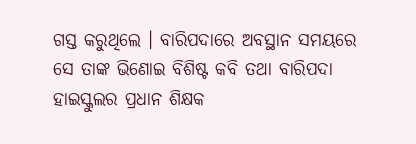ଗସ୍ତ କରୁଥିଲେ । ବାରିପଦାରେ ଅବସ୍ଥାନ ସମୟରେ ସେ ତାଙ୍କ ଭିଣୋଇ ବିଶିଷ୍ଟ କବି ତଥା ବାରିପଦା ହାଇସ୍କୁଲର ପ୍ରଧାନ ଶିକ୍ଷକ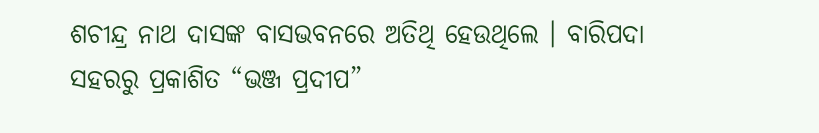ଶଚୀନ୍ଦ୍ର ନାଥ ଦାସଙ୍କ ବାସଭବନରେ ଅତିଥି ହେଉଥିଲେ । ବାରିପଦା ସହରରୁ ପ୍ରକାଶିତ “ଭଞ୍ଜ ପ୍ରଦୀପ”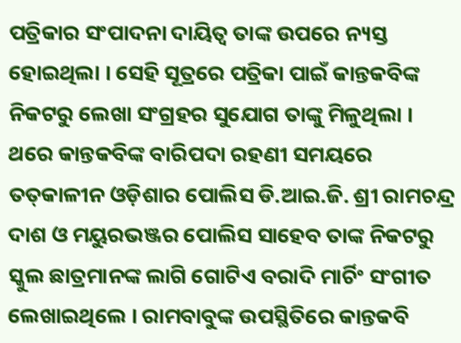ପତ୍ରିକାର ସଂପାଦନା ଦାୟିତ୍ୱ ତାଙ୍କ ଉପରେ ନ୍ୟସ୍ତ ହୋଇଥିଲା । ସେହି ସୂତ୍ରରେ ପତ୍ରିକା ପାଇଁ କାନ୍ତକବିଙ୍କ ନିକଟରୁ ଲେଖା ସଂଗ୍ରହର ସୁଯୋଗ ତାଙ୍କୁ ମିଳୁଥିଲା । ଥରେ କାନ୍ତକବିଙ୍କ ବାରିପଦା ରହଣୀ ସମୟରେ ତତ୍‌କାଳୀନ ଓଡ଼ିଶାର ପୋଲିସ ଡି.ଆଇ.ଜି. ଶ୍ରୀ ରାମଚନ୍ଦ୍ର ଦାଶ ଓ ମୟୁରଭଞ୍ଜର ପୋଲିସ ସାହେବ ତାଙ୍କ ନିକଟରୁ ସ୍କୁଲ ଛାତ୍ରମାନଙ୍କ ଲାଗି ଗୋଟିଏ ବରାଦି ମାର୍ଚିଂ ସଂଗୀତ ଲେଖାଇଥିଲେ । ରାମବାବୁଙ୍କ ଉପସ୍ଥିତିରେ କାନ୍ତକବି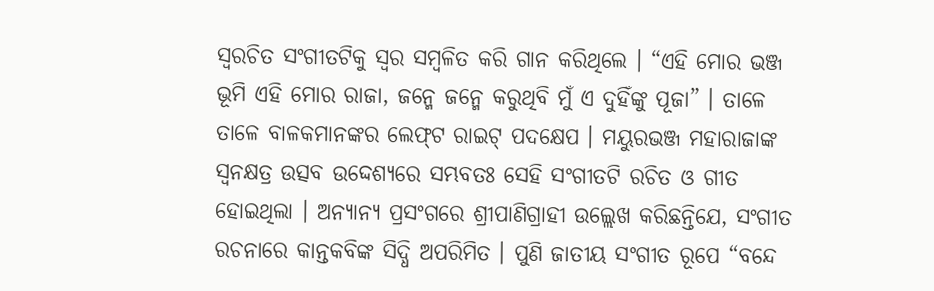ସ୍ୱରଚିତ ସଂଗୀତଟିକୁ ସ୍ୱର ସମ୍ବଳିତ କରି ଗାନ କରିଥିଲେ । “ଏହି ମୋର ଭଞ୍ଜ ଭୂମି ଏହି ମୋର ରାଜା, ଜନ୍ମେ ଜନ୍ମେ କରୁଥିବି ମୁଁ ଏ ଦୁହିଁଙ୍କୁ ପୂଜା” । ତାଳେ ତାଳେ ବାଳକମାନଙ୍କର ଲେଫ୍‌ଟ ରାଇଟ୍ ପଦକ୍ଷେପ । ମୟୁରଭଞ୍ଜ ମହାରାଜାଙ୍କ ସ୍ୱନକ୍ଷତ୍ର ଉତ୍ସବ ଉଦ୍ଦେଶ୍ୟରେ ସମ୍ଭବତଃ ସେହି ସଂଗୀତଟି ରଚିତ ଓ ଗୀତ ହୋଇଥିଲା । ଅନ୍ୟାନ୍ୟ ପ୍ରସଂଗରେ ଶ୍ରୀପାଣିଗ୍ରାହୀ ଉଲ୍ଲେଖ କରିଛନ୍ତିଯେ, ସଂଗୀତ ରଚନାରେ କାନ୍ତକବିଙ୍କ ସିଦ୍ଧି ଅପରିମିତ । ପୁଣି ଜାତୀୟ ସଂଗୀତ ରୂପେ “ବନ୍ଦେ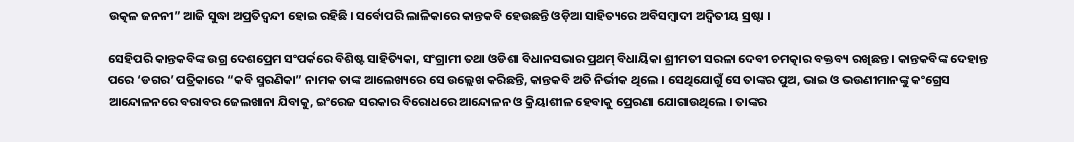ଉତ୍କଳ ଜନନୀ” ଆଜି ସୁଦ୍ଧା ଅପ୍ରତିଦ୍ୱନ୍ଦୀ ହୋଇ ରହିଛି । ସର୍ବୋପରି ଲାଳିକାରେ କାନ୍ତକବି ହେଉଛନ୍ତି ଓଡ଼ିଆ ସାହିତ୍ୟରେ ଅବିସମ୍ବାଦୀ ଅଦ୍ୱିତୀୟ ସ୍ରଷ୍ଟା ।

ସେହିପରି କାନ୍ତକବିଙ୍କ ଉଗ୍ର ଦେଶପ୍ରେମ ସଂପର୍କରେ ବିଶିଷ୍ଟ ସାହିତ୍ୟିକା, ସଂଗ୍ରାମୀ ତଥା ଓଡିଶା ବିଧାନସଭାର ପ୍ରଥମ୍ ବିଧାୟିକା ଶ୍ରୀମତୀ ସରଳା ଦେବୀ ଚମତ୍କାର ବକ୍ତବ୍ୟ ରଖିଛନ୍ତ । କାନ୍ତକବିଙ୍କ ଦେହାନ୍ତ ପରେ ‘ଡଗର’ ପତ୍ରିକାରେ “କବି ସ୍ମରଣିକା” ନାମକ ତାଙ୍କ ଆଲେଖ୍ୟରେ ସେ ଉଲ୍ଲେଖ କରିଛନ୍ତି, କାନ୍ତକବି ଅତି ନିର୍ଭୀକ ଥିଲେ । ସେଥିଯୋଗୁଁ ସେ ତାଙ୍କର ପୁଅ, ଭାଇ ଓ ଭଉଣୀମାନଙ୍କୁ କଂଗ୍ରେସ ଆନ୍ଦୋଳନରେ ବରାବର ଜେଲଖାନା ଯିବାକୁ, ଇଂରେଜ ସରକାର ବିରୋଧରେ ଆନ୍ଦୋଳନ ଓ କ୍ରିୟାଶୀଳ ହେବାକୁ ପ୍ରେରଣା ଯୋଗାଉଥିଲେ । ତାଙ୍କର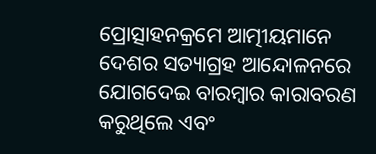ପ୍ରୋତ୍ସାହନକ୍ରମେ ଆତ୍ମୀୟମାନେ ଦେଶର ସତ୍ୟାଗ୍ରହ ଆନ୍ଦୋଳନରେ ଯୋଗଦେଇ ବାରମ୍ବାର କାରାବରଣ କରୁଥିଲେ ଏବଂ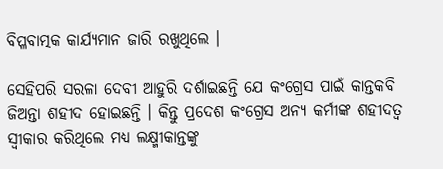ବିପ୍ଳବାତ୍ମକ କାର୍ଯ୍ୟମାନ ଜାରି ରଖୁଥିଲେ ।

ସେହିପରି ସରଳା ଦେବୀ ଆହୁରି ଦର୍ଶାଇଛନ୍ତି ଯେ କଂଗ୍ରେସ ପାଇଁ କାନ୍ତକବି ଜିଅନ୍ତା ଶହୀଦ ହୋଇଛନ୍ତି । କିନ୍ତୁ ପ୍ରଦେଶ କଂଗ୍ରେସ ଅନ୍ୟ କର୍ମୀଙ୍କ ଶହୀଦତ୍ୱ ସ୍ୱୀକାର କରିଥିଲେ ମଧ୍ୟ ଲକ୍ଷ୍ମୀକାନ୍ତଙ୍କୁ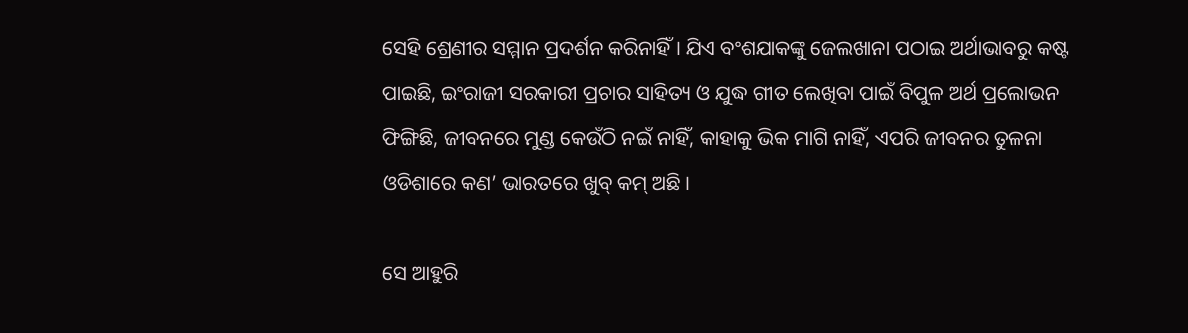ସେହି ଶ୍ରେଣୀର ସମ୍ମାନ ପ୍ରଦର୍ଶନ କରିନାହିଁ । ଯିଏ ବଂଶଯାକଙ୍କୁ ଜେଲଖାନା ପଠାଇ ଅର୍ଥାଭାବରୁ କଷ୍ଟ ପାଇଛି, ଇଂରାଜୀ ସରକାରୀ ପ୍ରଚାର ସାହିତ୍ୟ ଓ ଯୁଦ୍ଧ ଗୀତ ଲେଖିବା ପାଇଁ ବିପୁଳ ଅର୍ଥ ପ୍ରଲୋଭନ ଫିଙ୍ଗିଛି, ଜୀବନରେ ମୁଣ୍ଡ କେଉଁଠି ନଇଁ ନାହିଁ, କାହାକୁ ଭିକ ମାଗି ନାହିଁ, ଏପରି ଜୀବନର ତୁଳନା ଓଡିଶାରେ କଣ’ ଭାରତରେ ଖୁବ୍ କମ୍ ଅଛି ।

ସେ ଆହୁରି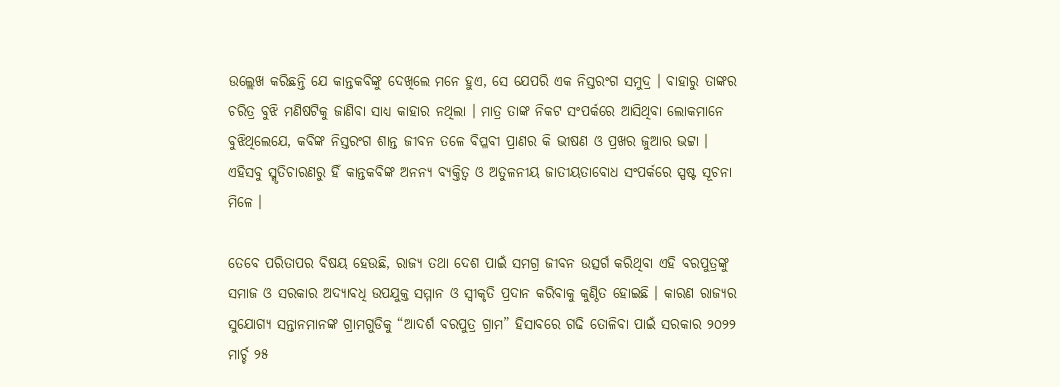ଉଲ୍ଲେଖ କରିଛନ୍ତି ଯେ କାନ୍ତକବିଙ୍କୁ ଦେଖିଲେ ମନେ ହୁଏ, ସେ ଯେପରି ଏକ ନିସ୍ତରଂଗ ସମୁଦ୍ର । ବାହାରୁ ତାଙ୍କର ଚରିତ୍ର ବୁଝି ମଣିଷଟିକୁ ଜାଣିବା ସାଧ୍ୟ କାହାର ନଥିଲା । ମାତ୍ର ତାଙ୍କ ନିକଟ ସଂପର୍କରେ ଆସିଥିବା ଲୋକମାନେ ବୁଝିଥିଲେଯେ, କବିଙ୍କ ନିସ୍ତରଂଗ ଶାନ୍ତ ଜୀବନ ତଳେ ବିପ୍ଳବୀ ପ୍ରାଣର କି ଭୀଷଣ ଓ ପ୍ରଖର ଜୁଆର ଭଟ୍ଟା । ଏହିସବୁ ସ୍ମୃତିଚାରଣରୁ ହିଁ କାନ୍ତକବିଙ୍କ ଅନନ୍ୟ ବ୍ୟକ୍ତିତ୍ୱ ଓ ଅତୁଳନୀୟ ଜାତୀୟତାବୋଧ ସଂପର୍କରେ ସ୍ପଷ୍ଟ ସୂଚନା ମିଳେ ।

ତେବେ ପରିତାପର ବିଷୟ ହେଉଛି, ରାଜ୍ୟ ତଥା ଦେଶ ପାଇଁ ସମଗ୍ର ଜୀବନ ଉତ୍ସର୍ଗ କରିଥିବା ଏହି ବରପୁତ୍ରଙ୍କୁ ସମାଜ ଓ ସରକାର ଅଦ୍ୟାବଧି ଉପଯୁକ୍ତ ସମ୍ମାନ ଓ ସ୍ୱୀକୃତି ପ୍ରଦାନ କରିବାକୁ କୁଣ୍ଠିତ ହୋଇଛି । କାରଣ ରାଜ୍ୟର ସୁଯୋଗ୍ୟ ସନ୍ତାନମାନଙ୍କ ଗ୍ରାମଗୁଡିକୁ “ଆଦର୍ଶ ବରପୁତ୍ର ଗ୍ରାମ” ହିସାବରେ ଗଢି ତୋଳିବା ପାଇଁ ସରକାର ୨୦୨୨ ମାର୍ଚ୍ଚ ୨୫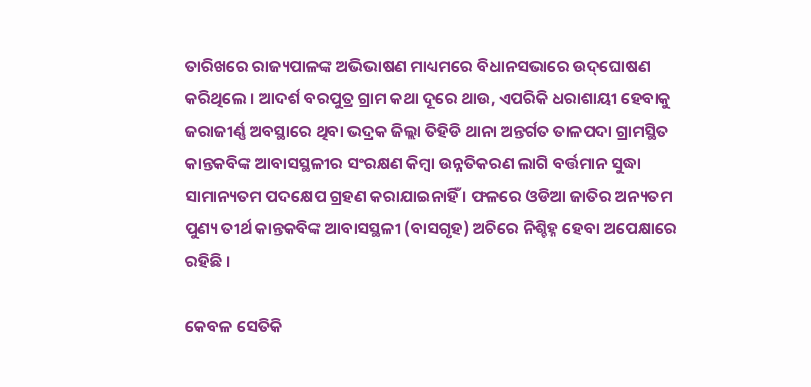ତାରିଖରେ ରାଜ୍ୟପାଳଙ୍କ ଅଭିଭାଷଣ ମାଧ୍ୟମରେ ବିଧାନସଭାରେ ଉଦ୍‌ଘୋଷଣ କରିଥିଲେ । ଆଦର୍ଶ ବରପୁତ୍ର ଗ୍ରାମ କଥା ଦୂରେ ଥାଉ, ଏପରିକି ଧରାଶାୟୀ ହେବାକୁ ଜରାଜୀର୍ଣ୍ଣ ଅବସ୍ଥାରେ ଥିବା ଭଦ୍ରକ ଜିଲ୍ଲା ତିହିଡି ଥାନା ଅନ୍ତର୍ଗତ ତାଳପଦା ଗ୍ରାମସ୍ଥିତ କାନ୍ତକବିଙ୍କ ଆବାସସ୍ଥଳୀର ସଂରକ୍ଷଣ କିମ୍ବା ଉନ୍ନତିକରଣ ଲାଗି ବର୍ତ୍ତମାନ ସୁଦ୍ଧା ସାମାନ୍ୟତମ ପଦକ୍ଷେପ ଗ୍ରହଣ କରାଯାଇନାହିଁ । ଫଳରେ ଓଡିଆ ଜାତିର ଅନ୍ୟତମ ପୁଣ୍ୟ ତୀର୍ଥ କାନ୍ତକବିଙ୍କ ଆବାସସ୍ଥଳୀ (ବାସଗୃହ) ଅଚିରେ ନିଶ୍ଚିହ୍ନ ହେବା ଅପେକ୍ଷାରେ ରହିଛି ।

କେବଳ ସେତିକି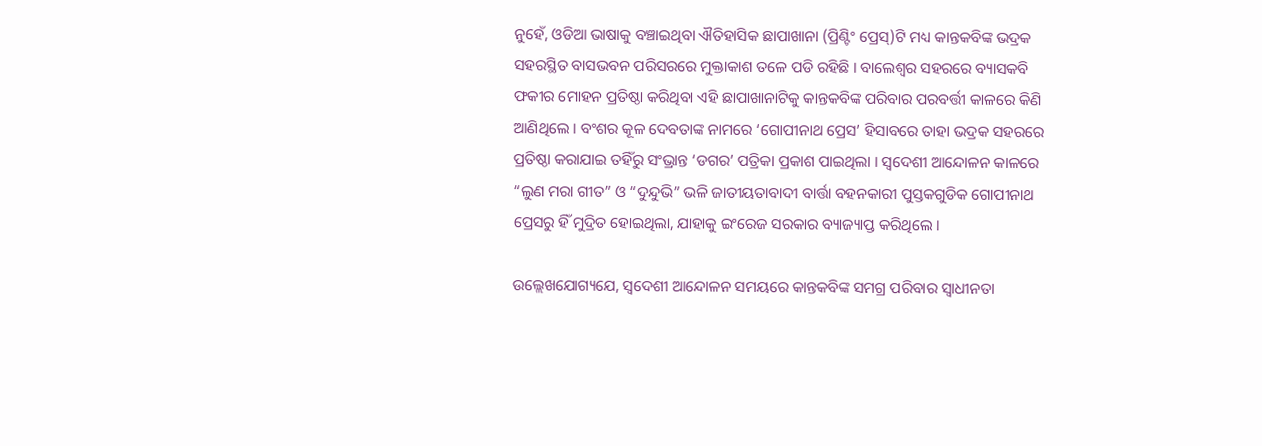ନୁହେଁ, ଓଡିଆ ଭାଷାକୁ ବଞ୍ଚାଇଥିବା ଐତିହାସିକ ଛାପାଖାନା (ପ୍ରିଣ୍ଟିଂ ପ୍ରେସ୍‌)ଟି ମଧ୍ୟ କାନ୍ତକବିଙ୍କ ଭଦ୍ରକ ସହରସ୍ଥିତ ବାସଭବନ ପରିସରରେ ମୁକ୍ତାକାଶ ତଳେ ପଡି ରହିଛି । ବାଲେଶ୍ୱର ସହରରେ ବ୍ୟାସକବି ଫକୀର ମୋହନ ପ୍ରତିଷ୍ଠା କରିଥିବା ଏହି ଛାପାଖାନାଟିକୁ କାନ୍ତକବିଙ୍କ ପରିବାର ପରବର୍ତ୍ତୀ କାଳରେ କିଣି ଆଣିଥିଲେ । ବଂଶର କୂଳ ଦେବତାଙ୍କ ନାମରେ ‘ଗୋପୀନାଥ ପ୍ରେସ’ ହିସାବରେ ତାହା ଭଦ୍ରକ ସହରରେ ପ୍ରତିଷ୍ଠା କରାଯାଇ ତହିଁରୁ ସଂଭ୍ରାନ୍ତ ‘ଡଗର’ ପତ୍ରିକା ପ୍ରକାଶ ପାଇଥିଲା । ସ୍ୱଦେଶୀ ଆନ୍ଦୋଳନ କାଳରେ “ଲୁଣ ମରା ଗୀତ” ଓ “ଦୁନ୍ଦୁଭି” ଭଳି ଜାତୀୟତାବାଦୀ ବାର୍ତ୍ତା ବହନକାରୀ ପୁସ୍ତକଗୁଡିକ ଗୋପୀନାଥ ପ୍ରେସରୁ ହିଁ ମୁଦ୍ରିତ ହୋଇଥିଲା, ଯାହାକୁ ଇଂରେଜ ସରକାର ବ୍ୟାଜ୍ୟାପ୍ତ କରିଥିଲେ ।

ଉଲ୍ଲେଖଯୋଗ୍ୟଯେ, ସ୍ୱଦେଶୀ ଆନ୍ଦୋଳନ ସମୟରେ କାନ୍ତକବିଙ୍କ ସମଗ୍ର ପରିବାର ସ୍ୱାଧୀନତା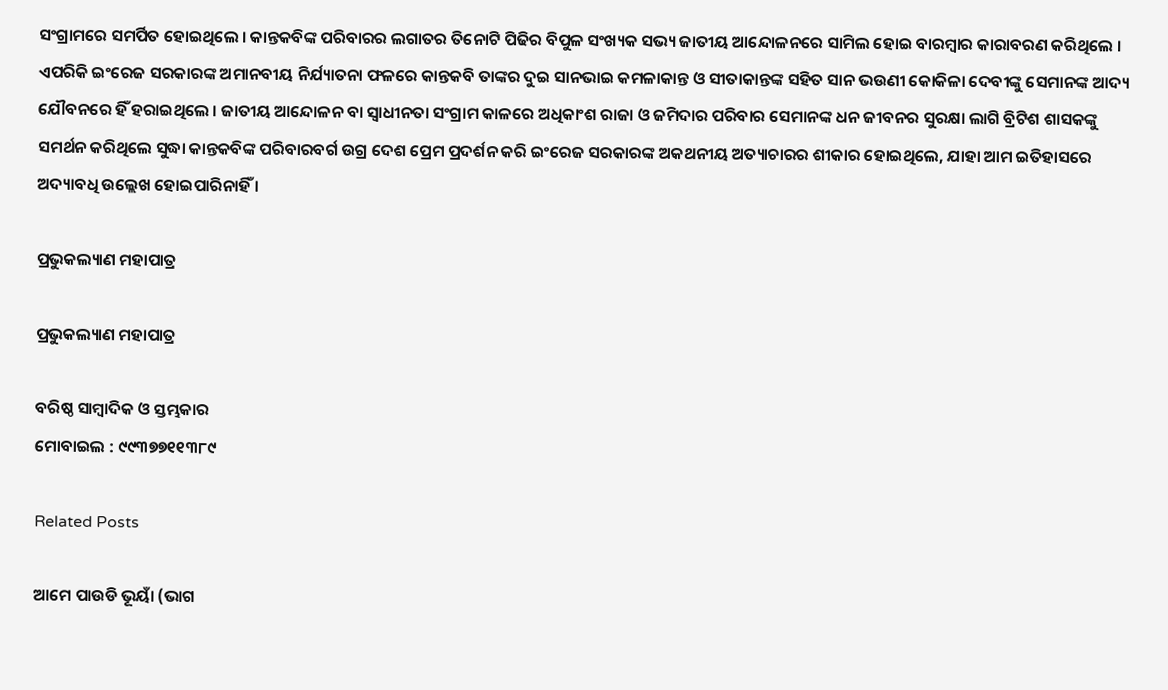ସଂଗ୍ରାମରେ ସମର୍ପିତ ହୋଇଥିଲେ । କାନ୍ତକବିଙ୍କ ପରିବାରର ଲଗାତର ତିନୋଟି ପିଢିର ବିପୁଳ ସଂଖ୍ୟକ ସଭ୍ୟ ଜାତୀୟ ଆନ୍ଦୋଳନରେ ସାମିଲ ହୋଇ ବାରମ୍ବାର କାରାବରଣ କରିଥିଲେ । ଏପରିକି ଇଂରେଜ ସରକାରଙ୍କ ଅମାନବୀୟ ନିର୍ଯ୍ୟାତନା ଫଳରେ କାନ୍ତକବି ତାଙ୍କର ଦୁଇ ସାନଭାଇ କମଳାକାନ୍ତ ଓ ସୀତାକାନ୍ତଙ୍କ ସହିତ ସାନ ଭଉଣୀ କୋକିଳା ଦେବୀଙ୍କୁ ସେମାନଙ୍କ ଆଦ୍ୟ ଯୌବନରେ ହିଁ ହରାଇଥିଲେ । ଜାତୀୟ ଆନ୍ଦୋଳନ ବା ସ୍ୱାଧୀନତା ସଂଗ୍ରାମ କାଳରେ ଅଧିକାଂଶ ରାଜା ଓ ଜମିଦାର ପରିବାର ସେମାନଙ୍କ ଧନ ଜୀବନର ସୁରକ୍ଷା ଲାଗି ବ୍ରିଟିଶ ଶାସକଙ୍କୁ ସମର୍ଥନ କରିଥିଲେ ସୁଦ୍ଧା କାନ୍ତକବିଙ୍କ ପରିବାରବର୍ଗ ଉଗ୍ର ଦେଶ ପ୍ରେମ ପ୍ରଦର୍ଶନ କରି ଇଂରେଜ ସରକାରଙ୍କ ଅକଥନୀୟ ଅତ୍ୟାଚାରର ଶୀକାର ହୋଇଥିଲେ, ଯାହା ଆମ ଇତିହାସରେ ଅଦ୍ୟାବଧି ଉଲ୍ଲେଖ ହୋଇପାରିନାହିଁ ।

ପ୍ରଭୁକଲ୍ୟାଣ ମହାପାତ୍ର

ପ୍ରଭୁକଲ୍ୟାଣ ମହାପାତ୍ର

ବରିଷ୍ଠ ସାମ୍ବାଦିକ ଓ ସ୍ତମ୍ଭକାର
ମୋବାଇଲ : ୯୯୩୭୭୧୧୩୮୯

Related Posts

ଆମେ ପାଉଡି ଭୂୟାଁ (ଭାଗ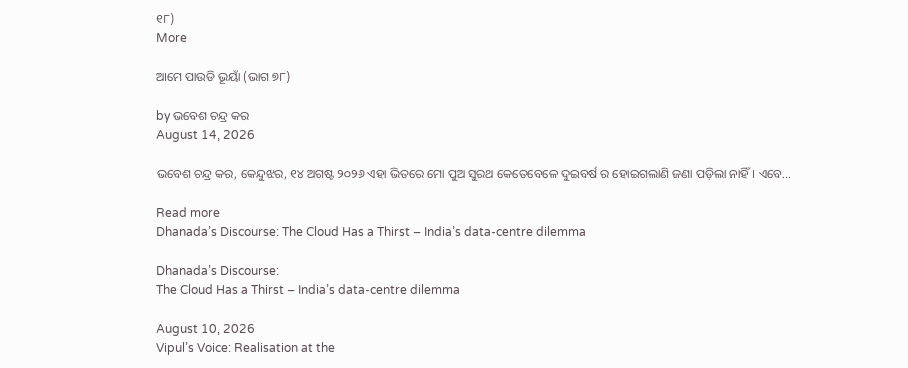୧୮)
More

ଆମେ ପାଉଡି ଭୂୟାଁ (ଭାଗ ୭୮)

by ଭବେଶ ଚନ୍ଦ୍ର କର
August 14, 2026

ଭବେଶ ଚନ୍ଦ୍ର କର, କେନ୍ଦୁଝର, ୧୪ ଅଗଷ୍ଟ ୨୦୨୬ ଏହା ଭିତରେ ମୋ ପୁଅ ସୁରଥ କେତେବେଳେ ଦୁଇବର୍ଷ ର ହୋଇଗଲାଣି ଜଣା ପଡ଼ିଲା ନାହିଁ। ଏବେ...

Read more
Dhanada’s Discourse: The Cloud Has a Thirst – India’s data-centre dilemma

Dhanada’s Discourse:
The Cloud Has a Thirst – India’s data-centre dilemma

August 10, 2026
Vipul’s Voice: Realisation at the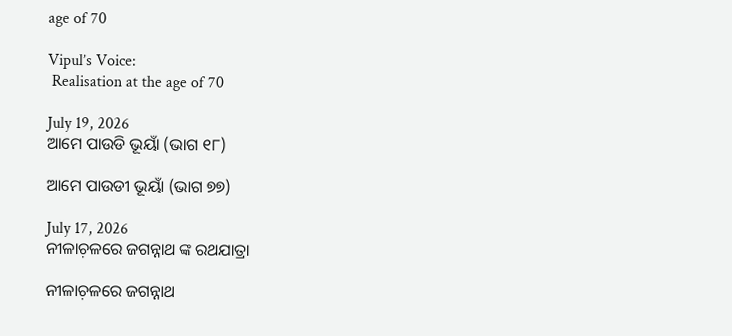age of 70

Vipul’s Voice:
 Realisation at the age of 70

July 19, 2026
ଆମେ ପାଉଡି ଭୂୟାଁ (ଭାଗ ୧୮)

ଆମେ ପାଉଡୀ ଭୂୟାଁ (ଭାଗ ୭୭)

July 17, 2026
ନୀଳାଚ଼ଳରେ ଜଗନ୍ନାଥ ଙ୍କ ରଥଯାତ୍ରା

ନୀଳାଚ଼ଳରେ ଜଗନ୍ନାଥ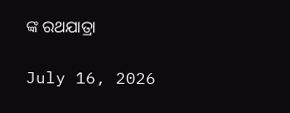ଙ୍କ ରଥଯାତ୍ରା

July 16, 2026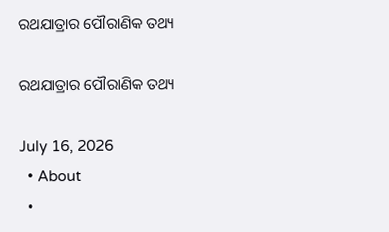ରଥଯାତ୍ରାର ପୌରାଣିକ ତଥ୍ୟ

ରଥଯାତ୍ରାର ପୌରାଣିକ ତଥ୍ୟ

July 16, 2026
  • About
  •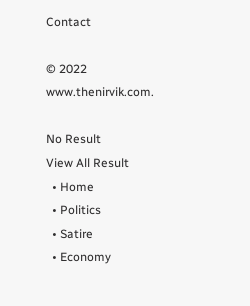Contact

© 2022 www.thenirvik.com.

No Result
View All Result
  • Home
  • Politics
  • Satire
  • Economy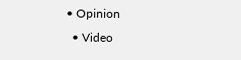• Opinion
  • Video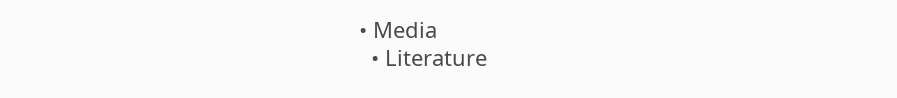• Media
  • Literature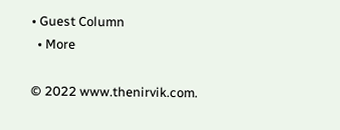• Guest Column
  • More

© 2022 www.thenirvik.com.